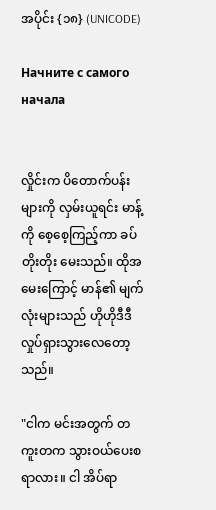အပိုင်း {၁၈} (UNICODE)

Начните с самого начала


လှိုင်းက ပိတောက်ပန်းများကို လှမ်းယူရင်း မာန့်ကို စေ့စေ့ကြည့်ကာ ခပ်တိုးတိုး မေးသည်။ ထိုအမေးကြောင့် မာန်၏ မျက်လုံးများသည် ဟိုဟိုဒီဒီ လှုပ်ရှားသွားလေတော့သည်။

"ငါက မင်းအတွက် တကူးတက သွားဝယ်ပေးစရာလား။ ငါ အိပ်ရာ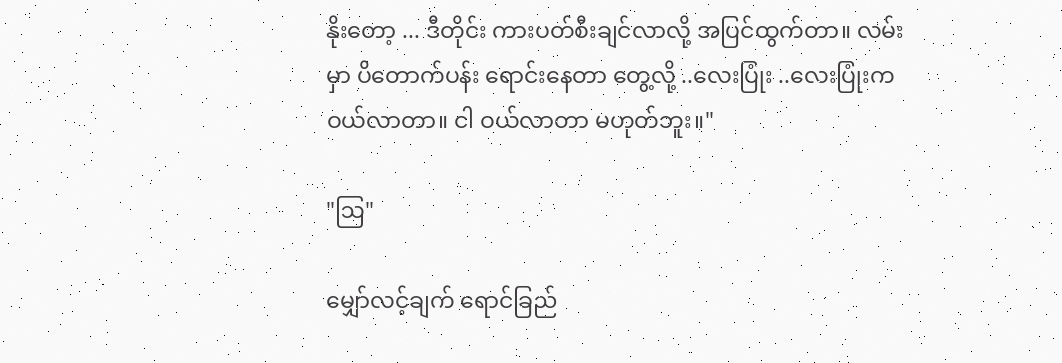နိုးတော့ ... ဒီတိုင်း ကားပတ်စီးချင်လာလို့ အပြင်ထွက်တာ။ လမ်းမှာ ပိတောက်ပန်း ရောင်းနေတာ တွေ့လို့ ..လေးပြုံး ..လေးပြုံးက ဝယ်လာတာ။ ငါ ဝယ်လာတာ မဟုတ်ဘူး။"

"ဩ"

မျှော်လင့်ချက် ရောင်ခြည်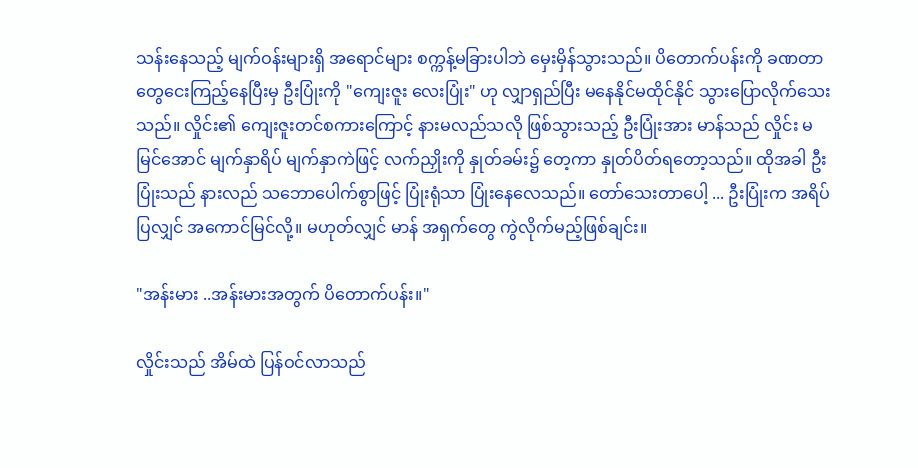သန်းနေသည့် မျက်ဝန်းများရှိ အရောင်များ စက္ကန့်မခြားပါဘဲ မှေးမှိန်သွားသည်။ ပိတောက်ပန်းကို ခဏတာ တွေငေးကြည့်နေပြီးမှ ဦးပြုံးကို "ကျေးဇူး လေးပြုံး" ဟု လျှာရှည်ပြီး မနေနိုင်မထိုင်နိုင် သွားပြောလိုက်သေးသည်။ လှိုင်း၏ ကျေးဇူးတင်စကားကြောင့် နားမလည်သလို ဖြစ်သွားသည့် ဦးပြုံးအား မာန်သည် လှိုင်း မမြင်အောင် မျက်နှာရိပ် မျက်နှာကဲဖြင့် လက်ညှိုးကို နှုတ်ခမ်း၌ တေ့ကာ နှုတ်ပိတ်ရတော့သည်။ ထိုအခါ ဦးပြုံးသည် နားလည် သဘောပေါက်စွာဖြင့် ပြုံးရုံသာ ပြုံးနေလေသည်။ တော်သေးတာပေါ့ ... ဦးပြုံးက အရိပ်ပြလျှင် အကောင်မြင်လို့။ မဟုတ်လျှင် မာန် အရှက်တွေ ကွဲလိုက်မည့်ဖြစ်ချင်း။

"အန်းမား ..အန်းမားအတွက် ပိတောက်ပန်း။"

လှိုင်းသည် အိမ်ထဲ ပြန်ဝင်လာသည်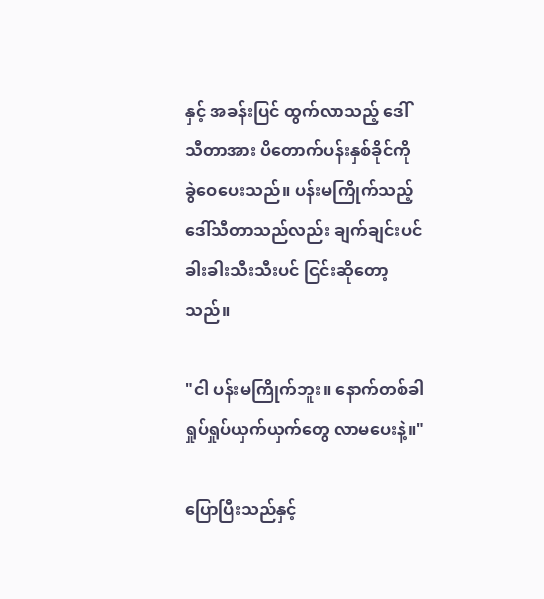နှင့် အခန်းပြင် ထွက်လာသည့် ဒေါ်သီတာအား ပိတောက်ပန်းနှစ်ခိုင်ကို ခွဲဝေပေးသည်။ ပန်းမကြိုက်သည့် ဒေါ်သီတာသည်လည်း ချက်ချင်းပင် ခါးခါးသီးသီးပင် ငြင်းဆိုတော့သည်။

"ငါ ပန်းမကြိုက်ဘူး။ နောက်တစ်ခါ ရှုပ်ရှုပ်ယှက်ယှက်တွေ လာမပေးနဲ့။"

ပြောပြီးသည်နှင့်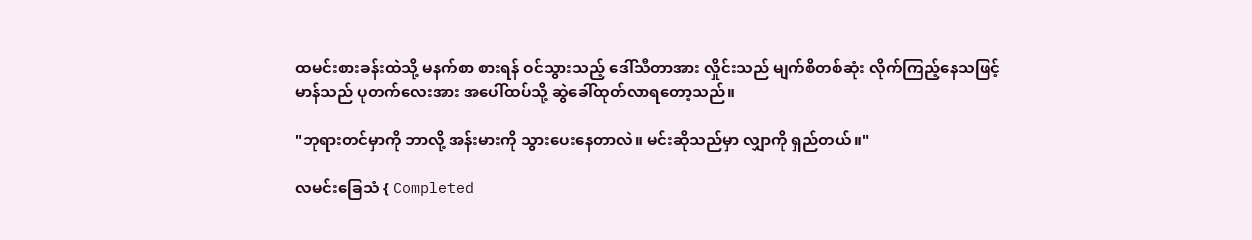ထမင်းစားခန်းထဲသို့ မနက်စာ စားရန် ဝင်သွားသည့် ဒေါ်သီတာအား လှိုင်းသည် မျက်စိတစ်ဆုံး လိုက်ကြည့်နေသဖြင့် မာန်သည် ပုတက်လေးအား အပေါ်ထပ်သို့ ဆွဲခေါ်ထုတ်လာရတော့သည်။

"ဘုရားတင်မှာကို ဘာလို့ အန်းမားကို သွားပေးနေတာလဲ။ မင်းဆိုသည်မှာ လျှာကို ရှည်တယ်။"

လမင်းခြေသံ { Completed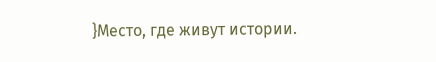}Место, где живут истории.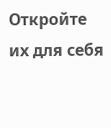Откройте их для себя